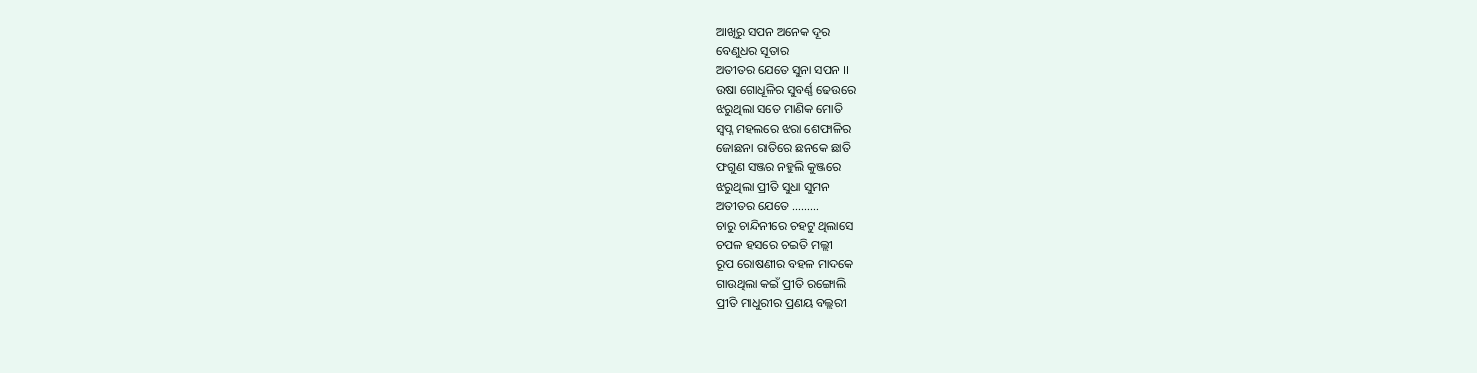ଆଖିରୁ ସପନ ଅନେକ ଦୂର
ବେଣୁଧର ସୂତାର
ଅତୀତର ଯେତେ ସୁନା ସପନ ।।
ଉଷା ଗୋଧୂଳିର ସୁବର୍ଣ୍ଣ ଢେଉରେ
ଝରୁଥିଲା ସତେ ମାଣିକ ମୋତି
ସ୍ବପ୍ନ ମହଲରେ ଝରା ଶେଫାଳିର
ଜୋଛନା ରାତିରେ ଛନକେ ଛାତି
ଫଗୁଣ ସଞ୍ଜର ନହୁଲି କୁଞ୍ଜରେ
ଝରୁଥିଲା ପ୍ରୀତି ସୁଧା ସୁମନ
ଅତୀତର ଯେତେ ………
ଚାରୁ ଚାନ୍ଦିନୀରେ ଚହଟୁ ଥିଲାସେ
ଚପଳ ହସରେ ଚଇତି ମଲ୍ଲୀ
ରୂପ ରୋଷଣୀର ବହଳ ମାଦକେ
ଗାଉଥିଲା କଇଁ ପ୍ରୀତି ରଙ୍ଗୋଲି
ପ୍ରୀତି ମାଧୁରୀର ପ୍ରଣୟ ବଲ୍ଲରୀ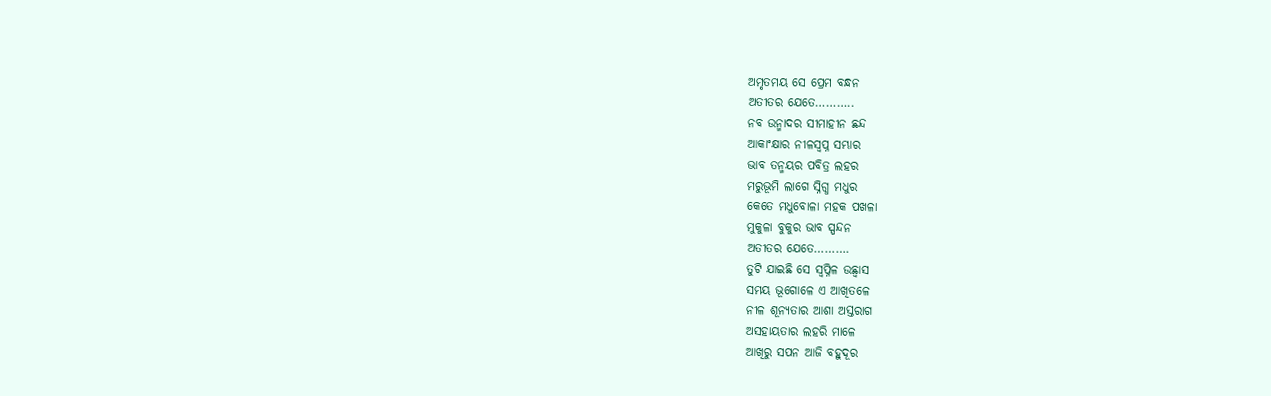ଅମୃତମୟ ସେ ପ୍ରେମ ବନ୍ଧନ
ଅତୀତର ଯେତେ………..
ନବ ଉନ୍ମାଦର ସୀମାହୀନ ଛନ୍ଦ
ଆକାଂକ୍ଷାର ନୀଳସ୍ବପ୍ନ ସମ୍ଭାର
ଭାବ ତନ୍ମୟର ପବିତ୍ର ଲହର
ମରୁଭୂମି ଲାଗେ ସ୍ନିଗ୍ଧ ମଧୁର
କେତେ ମଧୁବୋଳା ମହକ ପଖଳା
ମୁକୁଳା ବୁକୁର ଭାବ ସ୍ପନ୍ଦନ
ଅତୀତର ଯେତେ……….
ତୁଟି ଯାଇଛି ସେ ସ୍ବପ୍ନିଳ ଉଛ୍ବାସ
ସମୟ ଭୂଗୋଳେ ଏ ଆଖିତଳେ
ନୀଳ ଶୂନ୍ୟତାର ଆଶା ଅସ୍ତରାଗ
ଅସହାୟତାର ଲହରି ମାଳେ
ଆଖିରୁ ସପନ ଆଜି ବହୁଦୂର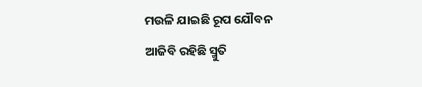ମଉଳି ଯାଇଛି ରୂପ ଯୌବନ
ଆଜିବି ରହିଛି ସ୍ମୁତି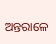ଅନ୍ତରାଳେ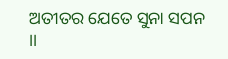ଅତୀତର ଯେତେ ସୁନା ସପନ ।।